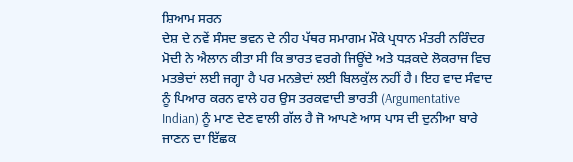ਸ਼ਿਆਮ ਸਰਨ
ਦੇਸ਼ ਦੇ ਨਵੇਂ ਸੰਸਦ ਭਵਨ ਦੇ ਨੀਹ ਪੱਥਰ ਸਮਾਗਮ ਮੌਕੇ ਪ੍ਰਧਾਨ ਮੰਤਰੀ ਨਰਿੰਦਰ ਮੋਦੀ ਨੇ ਐਲਾਨ ਕੀਤਾ ਸੀ ਕਿ ਭਾਰਤ ਵਰਗੇ ਜਿਊਂਦੇ ਅਤੇ ਧੜਕਦੇ ਲੋਕਰਾਜ ਵਿਚ ਮਤਭੇਦਾਂ ਲਈ ਜਗ੍ਹਾ ਹੈ ਪਰ ਮਨਭੇਦਾਂ ਲਈ ਬਿਲਕੁੱਲ ਨਹੀਂ ਹੈ। ਇਹ ਵਾਦ ਸੰਵਾਦ ਨੂੰ ਪਿਆਰ ਕਰਨ ਵਾਲੇ ਹਰ ਉਸ ਤਰਕਵਾਦੀ ਭਾਰਤੀ (Argumentative Indian) ਨੂੰ ਮਾਣ ਦੇਣ ਵਾਲੀ ਗੱਲ ਹੈ ਜੋ ਆਪਣੇ ਆਸ ਪਾਸ ਦੀ ਦੁਨੀਆ ਬਾਰੇ ਜਾਣਨ ਦਾ ਇੱਛਕ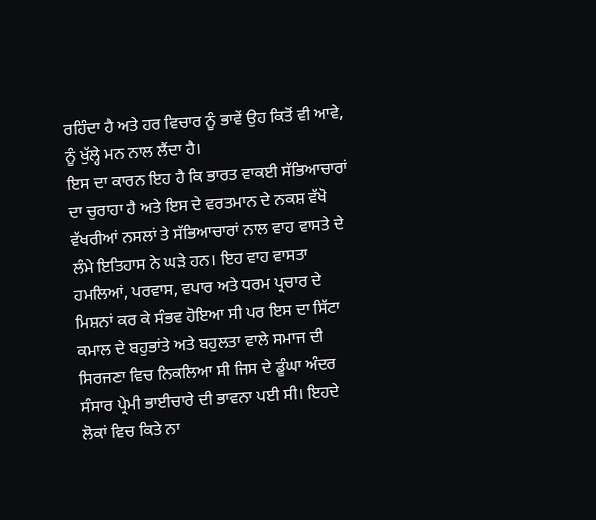ਰਹਿੰਦਾ ਹੈ ਅਤੇ ਹਰ ਵਿਚਾਰ ਨੂੰ ਭਾਵੇਂ ਉਹ ਕਿਤੋਂ ਵੀ ਆਵੇ, ਨੂੰ ਖੁੱਲ੍ਹੇ ਮਨ ਨਾਲ ਲੈਂਦਾ ਹੈ।
ਇਸ ਦਾ ਕਾਰਨ ਇਹ ਹੈ ਕਿ ਭਾਰਤ ਵਾਕਈ ਸੱਭਿਆਚਾਰਾਂ ਦਾ ਚੁਰਾਹਾ ਹੈ ਅਤੇ ਇਸ ਦੇ ਵਰਤਮਾਨ ਦੇ ਨਕਸ਼ ਵੱਖੋ ਵੱਖਰੀਆਂ ਨਸਲਾਂ ਤੇ ਸੱਭਿਆਚਾਰਾਂ ਨਾਲ ਵਾਹ ਵਾਸਤੇ ਦੇ ਲੰਮੇ ਇਤਿਹਾਸ ਨੇ ਘੜੇ ਹਨ। ਇਹ ਵਾਹ ਵਾਸਤਾ ਹਮਲਿਆਂ, ਪਰਵਾਸ, ਵਪਾਰ ਅਤੇ ਧਰਮ ਪ੍ਰਚਾਰ ਦੇ ਮਿਸ਼ਨਾਂ ਕਰ ਕੇ ਸੰਭਵ ਹੋਇਆ ਸੀ ਪਰ ਇਸ ਦਾ ਸਿੱਟਾ ਕਮਾਲ ਦੇ ਬਹੁਭਾਂਤੇ ਅਤੇ ਬਹੁਲਤਾ ਵਾਲੇ ਸਮਾਜ ਦੀ ਸਿਰਜਣਾ ਵਿਚ ਨਿਕਲਿਆ ਸੀ ਜਿਸ ਦੇ ਡੂੰਘਾ ਅੰਦਰ ਸੰਸਾਰ ਪ੍ਰੇਮੀ ਭਾਈਚਾਰੇ ਦੀ ਭਾਵਨਾ ਪਈ ਸੀ। ਇਹਦੇ ਲੋਕਾਂ ਵਿਚ ਕਿਤੇ ਨਾ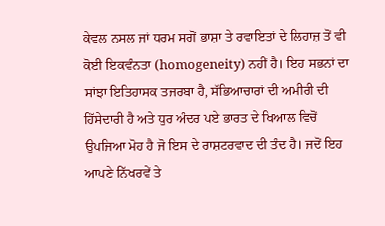ਕੇਵਲ ਨਸਲ ਜਾਂ ਧਰਮ ਸਗੋਂ ਭਾਸ਼ਾ ਤੇ ਰਵਾਇਤਾਂ ਦੇ ਲਿਹਾਜ਼ ਤੋਂ ਵੀ ਕੋਈ ਇਕਵੰਨਤਾ (homogeneity) ਨਹੀਂ ਹੈ। ਇਹ ਸਭਨਾਂ ਦਾ ਸਾਂਝਾ ਇਤਿਹਾਸਕ ਤਜਰਬਾ ਹੈ, ਸੱਭਿਆਚਾਰਾਂ ਦੀ ਅਮੀਰੀ ਦੀ ਹਿੱਸੇਦਾਰੀ ਹੈ ਅਤੇ ਧੁਰ ਅੰਦਰ ਪਏ ਭਾਰਤ ਦੇ ਖਿਆਲ ਵਿਚੋਂ ਉਪਜਿਆ ਮੋਹ ਹੈ ਜੋ ਇਸ ਦੇ ਰਾਸ਼ਟਰਵਾਦ ਦੀ ਤੰਦ ਹੈ। ਜਦੋਂ ਇਹ ਆਪਣੇ ਨਿੱਖਰਵੇਂ ਤੇ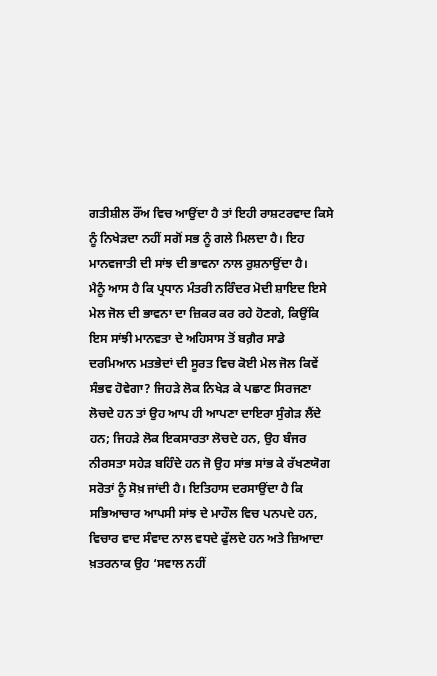ਗਤੀਸ਼ੀਲ ਰੌਂਅ ਵਿਚ ਆਉਂਦਾ ਹੈ ਤਾਂ ਇਹੀ ਰਾਸ਼ਟਰਵਾਦ ਕਿਸੇ ਨੂੰ ਨਿਖੇੜਦਾ ਨਹੀਂ ਸਗੋਂ ਸਭ ਨੂੰ ਗਲੇ ਮਿਲਦਾ ਹੈ। ਇਹ ਮਾਨਵਜਾਤੀ ਦੀ ਸਾਂਝ ਦੀ ਭਾਵਨਾ ਨਾਲ ਰੁਸ਼ਨਾਉਂਦਾ ਹੈ।
ਮੈਨੂੰ ਆਸ ਹੈ ਕਿ ਪ੍ਰਧਾਨ ਮੰਤਰੀ ਨਰਿੰਦਰ ਮੋਦੀ ਸ਼ਾਇਦ ਇਸੇ ਮੇਲ ਜੋਲ ਦੀ ਭਾਵਨਾ ਦਾ ਜ਼ਿਕਰ ਕਰ ਰਹੇ ਹੋਣਗੇ, ਕਿਉਂਕਿ ਇਸ ਸਾਂਝੀ ਮਾਨਵਤਾ ਦੇ ਅਹਿਸਾਸ ਤੋਂ ਬਗ਼ੈਰ ਸਾਡੇ ਦਰਮਿਆਨ ਮਤਭੇਦਾਂ ਦੀ ਸੂਰਤ ਵਿਚ ਕੋਈ ਮੇਲ ਜੋਲ ਕਿਵੇਂ ਸੰਭਵ ਹੋਵੇਗਾ? ਜਿਹੜੇ ਲੋਕ ਨਿਖੇੜ ਕੇ ਪਛਾਣ ਸਿਰਜਣਾ ਲੋਚਦੇ ਹਨ ਤਾਂ ਉਹ ਆਪ ਹੀ ਆਪਣਾ ਦਾਇਰਾ ਸੁੰਗੇੜ ਲੈਂਦੇ ਹਨ; ਜਿਹੜੇ ਲੋਕ ਇਕਸਾਰਤਾ ਲੋਚਦੇ ਹਨ, ਉਹ ਬੰਜਰ ਨੀਰਸਤਾ ਸਹੇੜ ਬਹਿੰਦੇ ਹਨ ਜੋ ਉਹ ਸਾਂਭ ਸਾਂਭ ਕੇ ਰੱਖਣਯੋਗ ਸਰੋਤਾਂ ਨੂੰ ਸੋਖ਼ ਜਾਂਦੀ ਹੈ। ਇਤਿਹਾਸ ਦਰਸਾਉਂਦਾ ਹੈ ਕਿ ਸਭਿਆਚਾਰ ਆਪਸੀ ਸਾਂਝ ਦੇ ਮਾਹੌਲ ਵਿਚ ਪਨਪਦੇ ਹਨ, ਵਿਚਾਰ ਵਾਦ ਸੰਵਾਦ ਨਾਲ ਵਧਦੇ ਫੁੱਲਦੇ ਹਨ ਅਤੇ ਜ਼ਿਆਦਾ ਖ਼ਤਰਨਾਕ ਉਹ ‘ਸਵਾਲ ਨਹੀਂ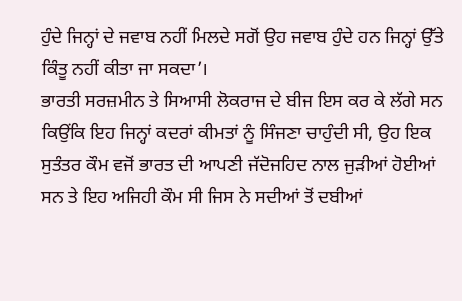ਹੁੰਦੇ ਜਿਨ੍ਹਾਂ ਦੇ ਜਵਾਬ ਨਹੀਂ ਮਿਲਦੇ ਸਗੋਂ ਉਹ ਜਵਾਬ ਹੁੰਦੇ ਹਨ ਜਿਨ੍ਹਾਂ ਉੱਤੇ ਕਿੰਤੂ ਨਹੀਂ ਕੀਤਾ ਜਾ ਸਕਦਾ’।
ਭਾਰਤੀ ਸਰਜ਼ਮੀਨ ਤੇ ਸਿਆਸੀ ਲੋਕਰਾਜ ਦੇ ਬੀਜ ਇਸ ਕਰ ਕੇ ਲੱਗੇ ਸਨ ਕਿਉਂਕਿ ਇਹ ਜਿਨ੍ਹਾਂ ਕਦਰਾਂ ਕੀਮਤਾਂ ਨੂੰ ਸਿੰਜਣਾ ਚਾਹੁੰਦੀ ਸੀ, ਉਹ ਇਕ ਸੁਤੰਤਰ ਕੌਮ ਵਜੋਂ ਭਾਰਤ ਦੀ ਆਪਣੀ ਜੱਦੋਜਹਿਦ ਨਾਲ ਜੁੜੀਆਂ ਹੋਈਆਂ ਸਨ ਤੇ ਇਹ ਅਜਿਹੀ ਕੌਮ ਸੀ ਜਿਸ ਨੇ ਸਦੀਆਂ ਤੋਂ ਦਬੀਆਂ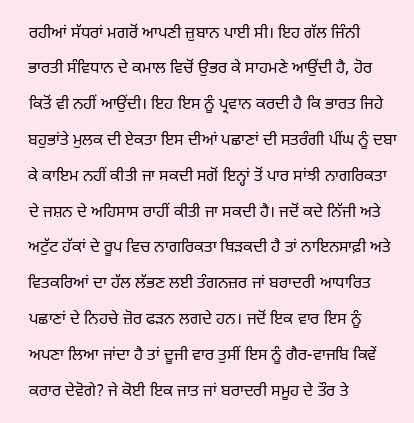ਰਹੀਆਂ ਸੱਧਰਾਂ ਮਗਰੋਂ ਆਪਣੀ ਜ਼ੁਬਾਨ ਪਾਈ ਸੀ। ਇਹ ਗੱਲ ਜਿੰਨੀ ਭਾਰਤੀ ਸੰਵਿਧਾਨ ਦੇ ਕਮਾਲ ਵਿਚੋਂ ਉਭਰ ਕੇ ਸਾਹਮਣੇ ਆਉਂਦੀ ਹੈ, ਹੋਰ ਕਿਤੋਂ ਵੀ ਨਹੀਂ ਆਉਂਦੀ। ਇਹ ਇਸ ਨੂੰ ਪ੍ਰਵਾਨ ਕਰਦੀ ਹੈ ਕਿ ਭਾਰਤ ਜਿਹੇ ਬਹੁਭਾਂਤੇ ਮੁਲਕ ਦੀ ਏਕਤਾ ਇਸ ਦੀਆਂ ਪਛਾਣਾਂ ਦੀ ਸਤਰੰਗੀ ਪੀਂਘ ਨੂੰ ਦਬਾ ਕੇ ਕਾਇਮ ਨਹੀਂ ਕੀਤੀ ਜਾ ਸਕਦੀ ਸਗੋਂ ਇਨ੍ਹਾਂ ਤੋਂ ਪਾਰ ਸਾਂਝੀ ਨਾਗਰਿਕਤਾ ਦੇ ਜਸ਼ਨ ਦੇ ਅਹਿਸਾਸ ਰਾਹੀਂ ਕੀਤੀ ਜਾ ਸਕਦੀ ਹੈ। ਜਦੋਂ ਕਦੇ ਨਿੱਜੀ ਅਤੇ ਅਟੁੱਟ ਹੱਕਾਂ ਦੇ ਰੂਪ ਵਿਚ ਨਾਗਰਿਕਤਾ ਥਿੜਕਦੀ ਹੈ ਤਾਂ ਨਾਇਨਸਾਫ਼ੀ ਅਤੇ ਵਿਤਕਰਿਆਂ ਦਾ ਹੱਲ ਲੱਭਣ ਲਈ ਤੰਗਨਜ਼ਰ ਜਾਂ ਬਰਾਦਰੀ ਆਧਾਰਿਤ ਪਛਾਣਾਂ ਦੇ ਨਿਹਚੇ ਜ਼ੋਰ ਫੜਨ ਲਗਦੇ ਹਨ। ਜਦੋਂ ਇਕ ਵਾਰ ਇਸ ਨੂੰ ਅਪਣਾ ਲਿਆ ਜਾਂਦਾ ਹੈ ਤਾਂ ਦੂਜੀ ਵਾਰ ਤੁਸੀਂ ਇਸ ਨੂੰ ਗੈਰ-ਵਾਜਬਿ ਕਿਵੇਂ ਕਰਾਰ ਦੇਵੋਗੇ? ਜੇ ਕੋਈ ਇਕ ਜਾਤ ਜਾਂ ਬਰਾਦਰੀ ਸਮੂਹ ਦੇ ਤੌਰ ਤੇ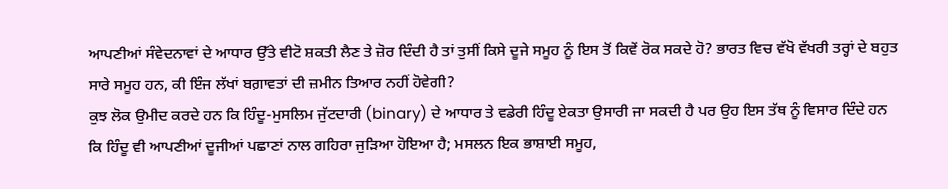ਆਪਣੀਆਂ ਸੰਵੇਦਨਾਵਾਂ ਦੇ ਆਧਾਰ ਉੱਤੇ ਵੀਟੋ ਸ਼ਕਤੀ ਲੈਣ ਤੇ ਜ਼ੋਰ ਦਿੰਦੀ ਹੈ ਤਾਂ ਤੁਸੀਂ ਕਿਸੇ ਦੂਜੇ ਸਮੂਹ ਨੂੰ ਇਸ ਤੋਂ ਕਿਵੇਂ ਰੋਕ ਸਕਦੇ ਹੋ? ਭਾਰਤ ਵਿਚ ਵੱਖੋ ਵੱਖਰੀ ਤਰ੍ਹਾਂ ਦੇ ਬਹੁਤ ਸਾਰੇ ਸਮੂਹ ਹਨ, ਕੀ ਇੰਜ ਲੱਖਾਂ ਬਗ਼ਾਵਤਾਂ ਦੀ ਜ਼ਮੀਨ ਤਿਆਰ ਨਹੀਂ ਹੋਵੇਗੀ?
ਕੁਝ ਲੋਕ ਉਮੀਦ ਕਰਦੇ ਹਨ ਕਿ ਹਿੰਦੂ-ਮੁਸਲਿਮ ਜੁੱਟਦਾਰੀ (binary) ਦੇ ਆਧਾਰ ਤੇ ਵਡੇਰੀ ਹਿੰਦੂ ਏਕਤਾ ਉਸਾਰੀ ਜਾ ਸਕਦੀ ਹੈ ਪਰ ਉਹ ਇਸ ਤੱਥ ਨੂੰ ਵਿਸਾਰ ਦਿੰਦੇ ਹਨ ਕਿ ਹਿੰਦੂ ਵੀ ਆਪਣੀਆਂ ਦੂਜੀਆਂ ਪਛਾਣਾਂ ਨਾਲ ਗਹਿਰਾ ਜੁੜਿਆ ਹੋਇਆ ਹੈ; ਮਸਲਨ ਇਕ ਭਾਸ਼ਾਈ ਸਮੂਹ,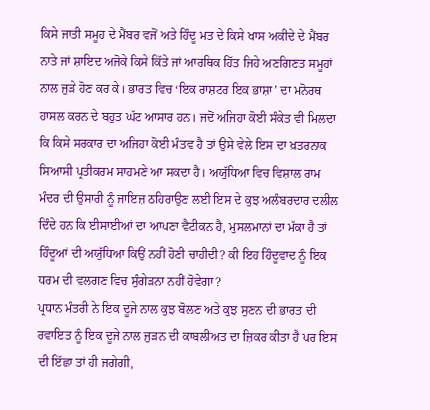ਕਿਸੇ ਜਾਤੀ ਸਮੂਹ ਦੇ ਮੈਂਬਰ ਵਜੋਂ ਅਤੇ ਹਿੰਦੂ ਮਤ ਦੇ ਕਿਸੇ ਖਾਸ ਅਕੀਦੇ ਦੇ ਮੈਂਬਰ ਨਾਤੇ ਜਾਂ ਸ਼ਾਇਦ ਅਜੋਕੇ ਕਿਸੇ ਕਿੱਤੇ ਜਾਂ ਆਰਥਿਕ ਹਿੱਤ ਜਿਹੇ ਅਣਗਿਣਤ ਸਮੂਹਾਂ ਨਾਲ ਜੁੜੇ ਹੋਣ ਕਰ ਕੇ। ਭਾਰਤ ਵਿਚ ‘ਇਕ ਰਾਸ਼ਟਰ ਇਕ ਭਾਸ਼ਾ’ ਦਾ ਮਨੋਰਥ ਹਾਸਲ ਕਰਨ ਦੇ ਬਹੁਤ ਘੱਟ ਆਸਾਰ ਹਨ। ਜਦੋਂ ਅਜਿਹਾ ਕੋਈ ਸੰਕੇਤ ਵੀ ਮਿਲਦਾ ਕਿ ਕਿਸੇ ਸਰਕਾਰ ਦਾ ਅਜਿਹਾ ਕੋਈ ਮੰਤਵ ਹੈ ਤਾਂ ਉਸੇ ਵੇਲੇ ਇਸ ਦਾ ਖ਼ਤਰਨਾਕ ਸਿਆਸੀ ਪ੍ਰਤੀਕਰਮ ਸਾਹਮਣੇ ਆ ਸਕਦਾ ਹੈ। ਅਯੁੱਧਿਆ ਵਿਚ ਵਿਸ਼ਾਲ ਰਾਮ ਮੰਦਰ ਦੀ ਉਸਾਰੀ ਨੂੰ ਜਾਇਜ਼ ਠਹਿਰਾਉਣ ਲਈ ਇਸ ਦੇ ਕੁਝ ਅਲੰਬਰਦਾਰ ਦਲੀਲ ਦਿੰਦੇ ਹਨ ਕਿ ਈਸਾਈਆਂ ਦਾ ਆਪਣਾ ਵੈਟੀਕਨ ਹੈ, ਮੁਸਲਮਾਨਾਂ ਦਾ ਮੱਕਾ ਹੈ ਤਾਂ ਹਿੰਦੂਆਂ ਦੀ ਅਯੁੱਧਿਆ ਕਿਉਂ ਨਹੀਂ ਹੋਣੀ ਚਾਹੀਦੀ? ਕੀ ਇਹ ਹਿੰਦੂਵਾਦ ਨੂੰ ਇਕ ਧਰਮ ਦੀ ਵਲਗਣ ਵਿਚ ਸੁੰਗੇੜਨਾ ਨਹੀਂ ਹੋਵੇਗਾ?
ਪ੍ਰਧਾਨ ਮੰਤਰੀ ਨੇ ਇਕ ਦੂਜੇ ਨਾਲ ਕੁਝ ਬੋਲਣ ਅਤੇ ਕੁਝ ਸੁਣਨ ਦੀ ਭਾਰਤ ਦੀ ਰਵਾਇਤ ਨੂੰ ਇਕ ਦੂਜੇ ਨਾਲ ਜੁੜਨ ਦੀ ਕਾਬਲੀਅਤ ਦਾ ਜ਼ਿਕਰ ਕੀਤਾ ਹੈ ਪਰ ਇਸ ਦੀ ਇੱਛਾ ਤਾਂ ਹੀ ਜਗੇਗੀ,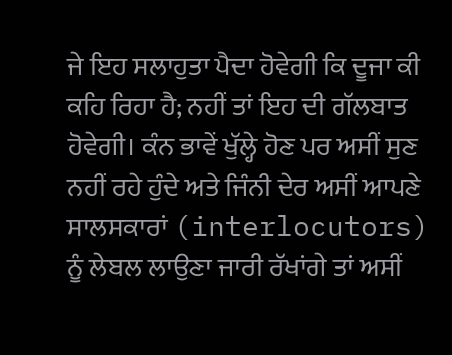ਜੇ ਇਹ ਸਲਾਹੁਤਾ ਪੈਦਾ ਹੋਵੇਗੀ ਕਿ ਦੂਜਾ ਕੀ ਕਹਿ ਰਿਹਾ ਹੈ; ਨਹੀਂ ਤਾਂ ਇਹ ਦੀ ਗੱਲਬਾਤ ਹੋਵੇਗੀ। ਕੰਨ ਭਾਵੇਂ ਖੁੱਲ੍ਹੇ ਹੋਣ ਪਰ ਅਸੀਂ ਸੁਣ ਨਹੀਂ ਰਹੇ ਹੁੰਦੇ ਅਤੇ ਜਿੰਨੀ ਦੇਰ ਅਸੀਂ ਆਪਣੇ ਸਾਲਸਕਾਰਾਂ (interlocutors) ਨੂੰ ਲੇਬਲ ਲਾਉਣਾ ਜਾਰੀ ਰੱਖਾਂਗੇ ਤਾਂ ਅਸੀਂ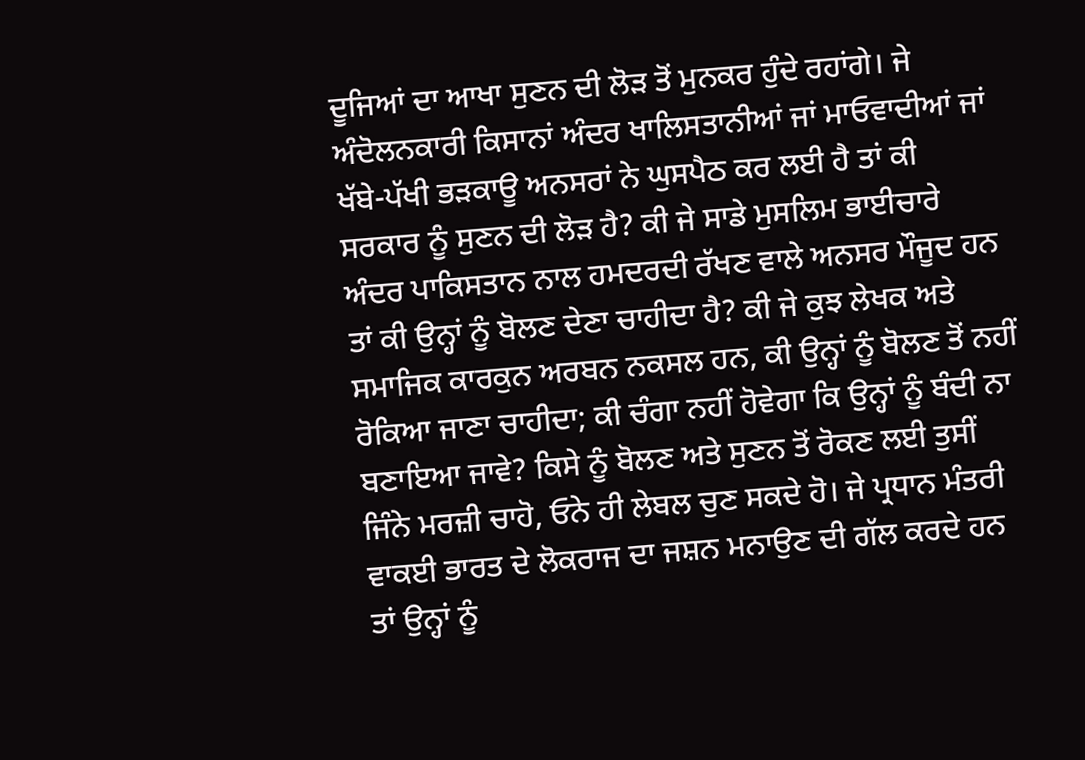ਦੂਜਿਆਂ ਦਾ ਆਖਾ ਸੁਣਨ ਦੀ ਲੋੜ ਤੋਂ ਮੁਨਕਰ ਹੁੰਦੇ ਰਹਾਂਗੇ। ਜੇ ਅੰਦੋਲਨਕਾਰੀ ਕਿਸਾਨਾਂ ਅੰਦਰ ਖਾਲਿਸਤਾਨੀਆਂ ਜਾਂ ਮਾਓਵਾਦੀਆਂ ਜਾਂ ਖੱਬੇ-ਪੱਖੀ ਭੜਕਾਊ ਅਨਸਰਾਂ ਨੇ ਘੁਸਪੈਠ ਕਰ ਲਈ ਹੈ ਤਾਂ ਕੀ ਸਰਕਾਰ ਨੂੰ ਸੁਣਨ ਦੀ ਲੋੜ ਹੈ? ਕੀ ਜੇ ਸਾਡੇ ਮੁਸਲਿਮ ਭਾਈਚਾਰੇ ਅੰਦਰ ਪਾਕਿਸਤਾਨ ਨਾਲ ਹਮਦਰਦੀ ਰੱਖਣ ਵਾਲੇ ਅਨਸਰ ਮੌਜੂਦ ਹਨ ਤਾਂ ਕੀ ਉਨ੍ਹਾਂ ਨੂੰ ਬੋਲਣ ਦੇਣਾ ਚਾਹੀਦਾ ਹੈ? ਕੀ ਜੇ ਕੁਝ ਲੇਖਕ ਅਤੇ ਸਮਾਜਿਕ ਕਾਰਕੁਨ ਅਰਬਨ ਨਕਸਲ ਹਨ, ਕੀ ਉਨ੍ਹਾਂ ਨੂੰ ਬੋਲਣ ਤੋਂ ਨਹੀਂ ਰੋਕਿਆ ਜਾਣਾ ਚਾਹੀਦਾ; ਕੀ ਚੰਗਾ ਨਹੀਂ ਹੋਵੇਗਾ ਕਿ ਉਨ੍ਹਾਂ ਨੂੰ ਬੰਦੀ ਨਾ ਬਣਾਇਆ ਜਾਵੇ? ਕਿਸੇ ਨੂੰ ਬੋਲਣ ਅਤੇ ਸੁਣਨ ਤੋਂ ਰੋਕਣ ਲਈ ਤੁਸੀਂ ਜਿੰਨੇ ਮਰਜ਼ੀ ਚਾਹੋ, ਓਨੇ ਹੀ ਲੇਬਲ ਚੁਣ ਸਕਦੇ ਹੋ। ਜੇ ਪ੍ਰਧਾਨ ਮੰਤਰੀ ਵਾਕਈ ਭਾਰਤ ਦੇ ਲੋਕਰਾਜ ਦਾ ਜਸ਼ਨ ਮਨਾਉਣ ਦੀ ਗੱਲ ਕਰਦੇ ਹਨ ਤਾਂ ਉਨ੍ਹਾਂ ਨੂੰ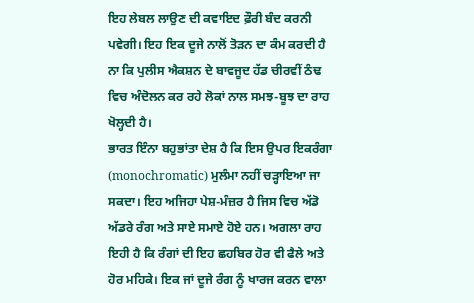ਇਹ ਲੇਬਲ ਲਾਉਣ ਦੀ ਕਵਾਇਦ ਫ਼ੌਰੀ ਬੰਦ ਕਰਨੀ ਪਵੇਗੀ। ਇਹ ਇਕ ਦੂਜੇ ਨਾਲੋਂ ਤੋੜਨ ਦਾ ਕੰਮ ਕਰਦੀ ਹੈ ਨਾ ਕਿ ਪੁਲੀਸ ਐਕਸ਼ਨ ਦੇ ਬਾਵਜੂਦ ਹੱਡ ਚੀਰਵੀਂ ਠੰਢ ਵਿਚ ਅੰਦੋਲਨ ਕਰ ਰਹੇ ਲੋਕਾਂ ਨਾਲ ਸਮਝ-ਬੂਝ ਦਾ ਰਾਹ ਖੋਲ੍ਹਦੀ ਹੈ।
ਭਾਰਤ ਇੰਨਾ ਬਹੁਭਾਂਤਾ ਦੇਸ਼ ਹੈ ਕਿ ਇਸ ਉਪਰ ਇਕਰੰਗਾ (monochromatic) ਮੁਲੰਮਾ ਨਹੀਂ ਚੜ੍ਹਾਇਆ ਜਾ ਸਕਦਾ। ਇਹ ਅਜਿਹਾ ਪੇਸ਼-ਮੰਜ਼ਰ ਹੈ ਜਿਸ ਵਿਚ ਅੱਡੋ ਅੱਡਰੇ ਰੰਗ ਅਤੇ ਸਾਏ ਸਮਾਏ ਹੋਏ ਹਨ। ਅਗਲਾ ਰਾਹ ਇਹੀ ਹੈ ਕਿ ਰੰਗਾਂ ਦੀ ਇਹ ਛਹਬਿਰ ਹੋਰ ਵੀ ਫੈਲੇ ਅਤੇ ਹੋਰ ਮਹਿਕੇ। ਇਕ ਜਾਂ ਦੂਜੇ ਰੰਗ ਨੂੰ ਖਾਰਜ ਕਰਨ ਵਾਲਾ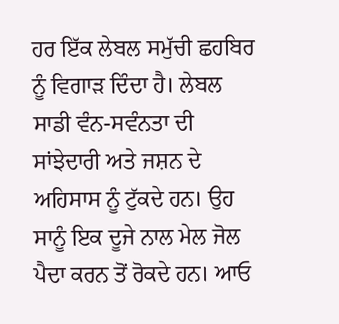ਹਰ ਇੱਕ ਲੇਬਲ ਸਮੁੱਚੀ ਛਹਬਿਰ ਨੂੰ ਵਿਗਾੜ ਦਿੰਦਾ ਹੈ। ਲੇਬਲ ਸਾਡੀ ਵੰਨ-ਸਵੰਨਤਾ ਦੀ ਸਾਂਝੇਦਾਰੀ ਅਤੇ ਜਸ਼ਨ ਦੇ ਅਹਿਸਾਸ ਨੂੰ ਟੁੱਕਦੇ ਹਨ। ਉਹ ਸਾਨੂੰ ਇਕ ਦੂਜੇ ਨਾਲ ਮੇਲ ਜੋਲ ਪੈਦਾ ਕਰਨ ਤੋਂ ਰੋਕਦੇ ਹਨ। ਆਓ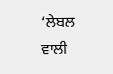‘ਲੇਬਲ ਵਾਲੀ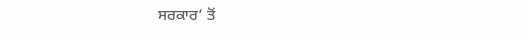ਸਰਕਾਰ’ ਤੋਂ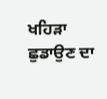ਖਹਿੜਾ ਛੁਡਾਉਣ ਦਾ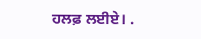ਹਲਫ਼ ਲਈਏ। .